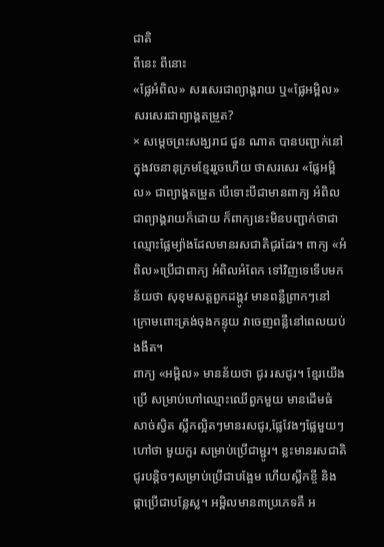ជាតិ
ពីនេះ ពីនោះ
«ផ្លែអំពិល» សរសេរជាព្យាង្គរាយ ឬ«ផ្លែអម្ពិល» សរសេរជាព្យាង្គតម្រួត?
× សម្តេចព្រះសង្ឃរាជ ជួន ណាត បានបញ្ជាក់នៅក្នុងវចនានុក្រមខ្មែររួចហើយ ថាសរសេរ «ផ្លែអម្ពិល» ជាព្យាង្គតម្រួត បើទោះបីជាមានពាក្យ អំពិល ជាព្យាង្គរាយក៏ដោយ ក៏ពាក្យនេះមិនបញ្ជាក់ថាជាឈ្មោះផ្លែម្យ៉ាងដែលមានរសជាតិជូរដែរ។ ពាក្យ «អំពិល»ប្រើជាពាក្យ អំពិលអំពែក ទៅវិញទេទើបមកន័យថា សុខុមសត្តពួកដង្កូវ មានពន្លឺព្រាកៗនៅក្រោមពោះត្រង់ចុងកន្ទុយ វាចេញពន្លឺនៅពេលយប់ងងឹត។
ពាក្យ «អម្ពិល» មានន័យថា ជូរ រសជូរ។ ខ្មែរយើងប្រើ សម្រាប់ហៅឈ្មោះឈើពួកមួយ មានដើមធំសាច់ស្វិត ស្លឹកល្អិតៗមានរសជូរ,ផ្លែវែងៗផ្លែមួយៗ ហៅថា មួយកួរ សម្រាប់ប្រើជាម្ជូរ។ ខ្លះមានរសជាតិជូរបន្តិចៗសម្រាប់ប្រើជាបង្អែម ហើយស្លឹកខ្ចី និងផ្កាប្រើជាបន្លែស្ល។ អម្ពិលមាន៣ប្រភេទគឺ អ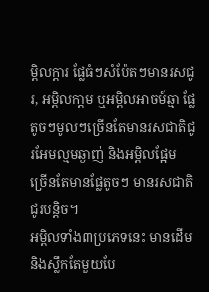ម្ពិលក្តារ ផ្លែធំៗសំប៉ែតៗមានរសជូរ, អម្ពិលកា្តម ឬអម្ពិលអាចម៍ឆ្មា ផ្លែតូចៗមូលៗច្រើនតែមានរសជាតិជូរអែមល្មមឆ្ងាញ់ និងអម្ពិលផ្អែម ច្រើនតែមានផ្លែតូចៗ មានរសជាតិជូរបន្តិច។
អម្ពិលទាំង៣ប្រភេទនេះ មានដើម និងស្លឹកតែមួយបែ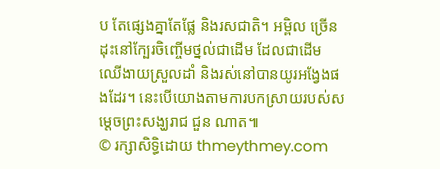ប តែផ្សេងគ្នាតែផ្លែ និងរសជាតិ។ អម្ពិល ច្រើនដុះនៅក្បែរចិញ្ចើមថ្នល់ជាដើម ដែលជាដើមឈើងាយស្រួលដាំ និងរស់នៅបានយូរអង្វែងផងដែរ។ នេះបើយោងតាមការបកស្រាយរបស់សម្តេចព្រះសង្ឃរាជ ជួន ណាត៕
© រក្សាសិទ្ធិដោយ thmeythmey.com